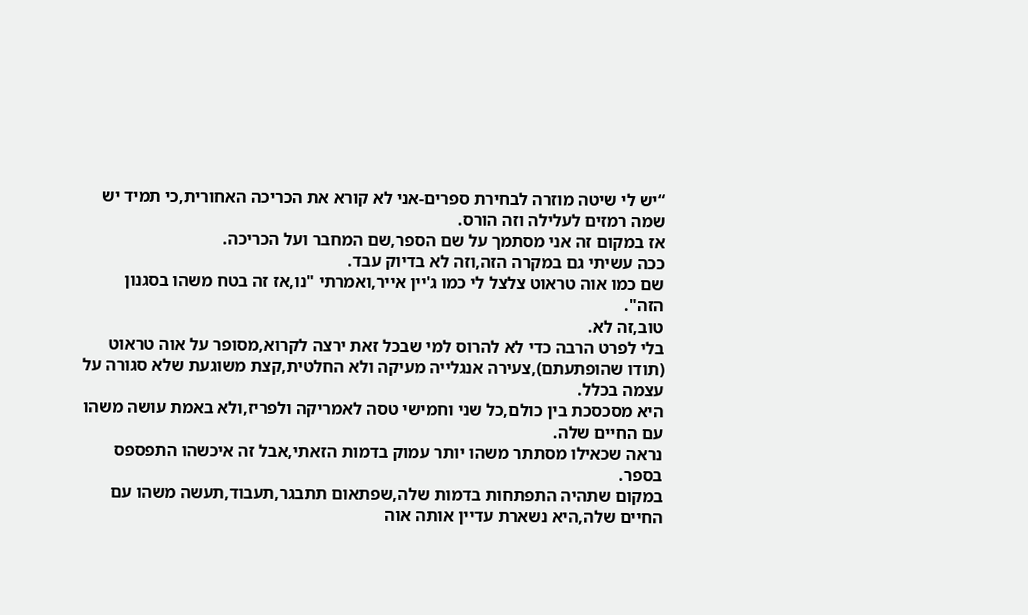“יש לי שיטה מוזרה לבחירת ספרים-אני לא קורא את הכריכה האחורית,כי תמיד יש שמה רמזים לעלילה וזה הורס.
אז במקום זה אני מסתמך על שם הספר,שם המחבר ועל הכריכה.
ככה עשיתי גם במקרה הזה,וזה לא בדיוק עבד.
שם כמו אוה טראוט צלצל לי כמו ג'יין אייר,ואמרתי "נו,אז זה בטח משהו בסגנון הזה".
טוב,זה לא.
בלי לפרט הרבה כדי לא להרוס למי שבכל זאת ירצה לקרוא,מסופר על אוה טראוט (תודו שהופתעתם),צעירה אנגלייה מעיקה ולא החלטית,קצת משוגעת שלא סגורה על עצמה בכלל.
היא מסכסכת בין כולם,כל שני וחמישי טסה לאמריקה ולפריז,ולא באמת עושה משהו עם החיים שלה.
נראה שכאילו מסתתר משהו יותר עמוק בדמות הזאתי,אבל זה איכשהו התפספס בספר.
במקום שתהיה התפתחות בדמות שלה,שפתאום תתבגר,תעבוד,תעשה משהו עם החיים שלה,היא נשארת עדיין אותה אוה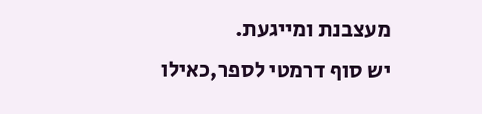מעצבנת ומייגעת.
יש סוף דרמטי לספר,כאילו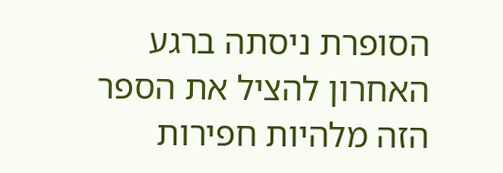הסופרת ניסתה ברגע האחרון להציל את הספר הזה מלהיות חפירות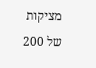מציקות של 200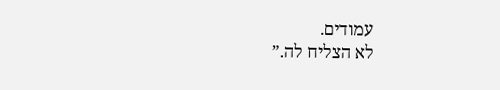עמודים.
לא הצליח לה.”